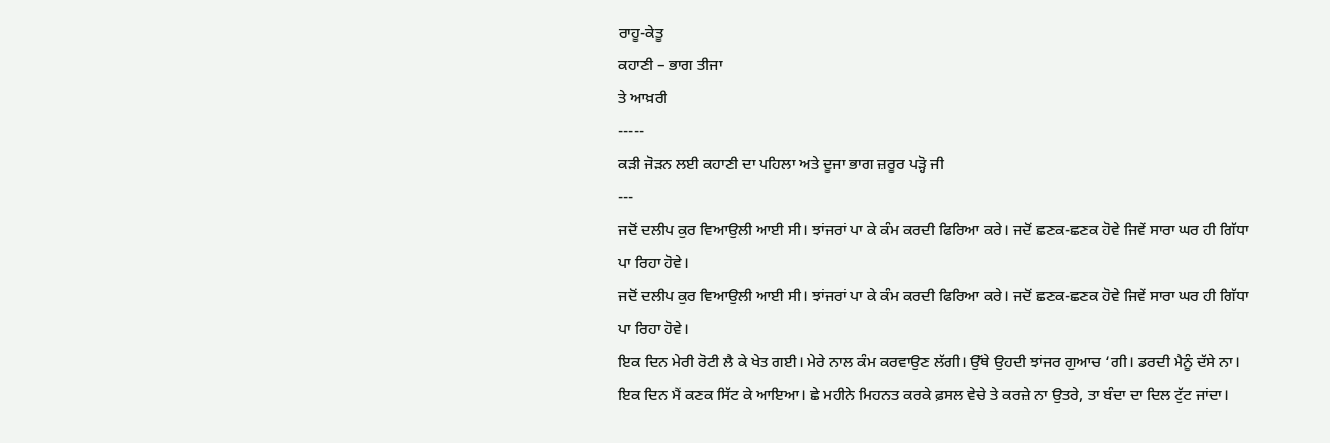ਰਾਹੂ-ਕੇਤੂ
ਕਹਾਣੀ – ਭਾਗ ਤੀਜਾ
ਤੇ ਆਖ਼ਰੀ
-----
ਕੜੀ ਜੋੜਨ ਲਈ ਕਹਾਣੀ ਦਾ ਪਹਿਲਾ ਅਤੇ ਦੂਜਾ ਭਾਗ ਜ਼ਰੂਰ ਪੜ੍ਹੋ ਜੀ
---
ਜਦੋਂ ਦਲੀਪ ਕੁਰ ਵਿਆਉਲੀ ਆਈ ਸੀ। ਝਾਂਜਰਾਂ ਪਾ ਕੇ ਕੰਮ ਕਰਦੀ ਫਿਰਿਆ ਕਰੇ। ਜਦੋਂ ਛਣਕ-ਛਣਕ ਹੋਵੇ ਜਿਵੇਂ ਸਾਰਾ ਘਰ ਹੀ ਗਿੱਧਾ ਪਾ ਰਿਹਾ ਹੋਵੇ।
ਜਦੋਂ ਦਲੀਪ ਕੁਰ ਵਿਆਉਲੀ ਆਈ ਸੀ। ਝਾਂਜਰਾਂ ਪਾ ਕੇ ਕੰਮ ਕਰਦੀ ਫਿਰਿਆ ਕਰੇ। ਜਦੋਂ ਛਣਕ-ਛਣਕ ਹੋਵੇ ਜਿਵੇਂ ਸਾਰਾ ਘਰ ਹੀ ਗਿੱਧਾ ਪਾ ਰਿਹਾ ਹੋਵੇ।
ਇਕ ਦਿਨ ਮੇਰੀ ਰੋਟੀ ਲੈ ਕੇ ਖੇਤ ਗਈ। ਮੇਰੇ ਨਾਲ ਕੰਮ ਕਰਵਾਉਣ ਲੱਗੀ। ਉੱਥੇ ਉਹਦੀ ਝਾਂਜਰ ਗੁਆਚ ‘ਗੀ। ਡਰਦੀ ਮੈਨੂੰ ਦੱਸੇ ਨਾ।
ਇਕ ਦਿਨ ਮੈਂ ਕਣਕ ਸਿੱਟ ਕੇ ਆਇਆ। ਛੇ ਮਹੀਨੇ ਮਿਹਨਤ ਕਰਕੇ ਫ਼ਸਲ ਵੇਚੇ ਤੇ ਕਰਜ਼ੇ ਨਾ ਉਤਰੇ, ਤਾ ਬੰਦਾ ਦਾ ਦਿਲ ਟੁੱਟ ਜਾਂਦਾ।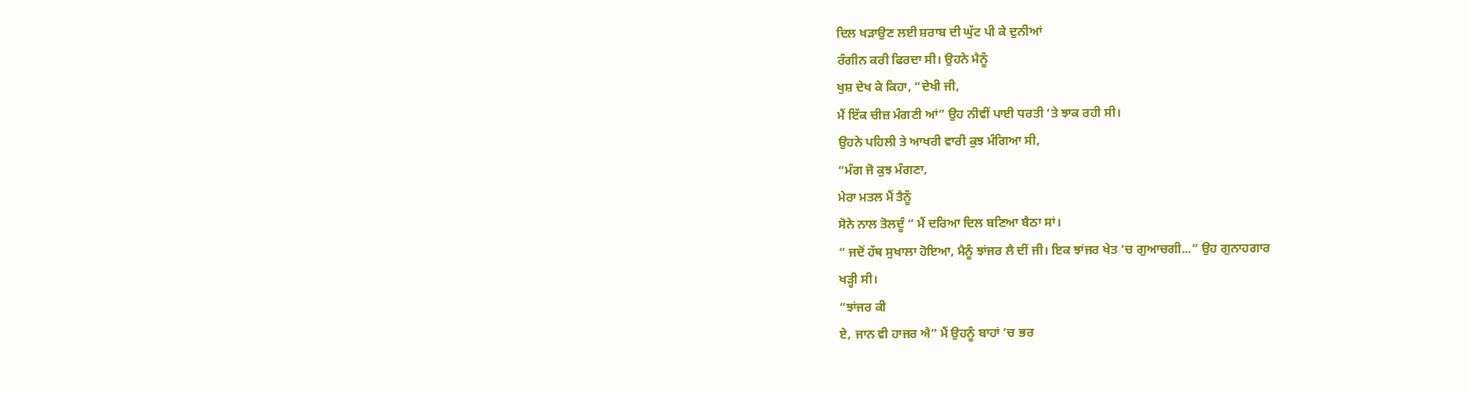ਦਿਲ ਖੜਾਉਣ ਲਈ ਸ਼ਰਾਬ ਦੀ ਘੁੱਟ ਪੀ ਕੇ ਦੁਨੀਆਂ
ਰੰਗੀਨ ਕਰੀ ਫਿਰਦਾ ਸੀ। ਉਹਨੇ ਮੈਨੂੰ
ਖੁਸ਼ ਦੇਖ ਕੇ ਕਿਹਾ, “ਦੇਖੀ ਜੀ,
ਮੈਂ ਇੱਕ ਚੀਜ਼ ਮੰਗਣੀ ਆਂ” ਉਹ ਨੀਵੀਂ ਪਾਈ ਧਰਤੀ ‘ਤੇ ਝਾਕ ਰਹੀ ਸੀ।
ਉਹਨੇ ਪਹਿਲੀ ਤੇ ਆਖਰੀ ਵਾਰੀ ਕੁਝ ਮੰਗਿਆ ਸੀ,
“ਮੰਗ ਜੋ ਕੁਝ ਮੰਗਣਾ,
ਮੇਰਾ ਮਤਲ ਮੈਂ ਤੈਨੂੰ
ਸੋਨੇ ਨਾਲ ਤੋਲਦੂੰ “ ਮੈਂ ਦਰਿਆ ਦਿਲ ਬਣਿਆ ਬੈਠਾ ਸਾਂ।
“ ਜਦੋਂ ਹੱਥ ਸੁਖਾਲਾ ਹੋਇਆ, ਮੈਨੂੰ ਝਾਂਜਰ ਲੈ ਦੀਂ ਜੀ। ਇਕ ਝਾਂਜਰ ਖੇਤ ‘ਚ ਗੁਆਚਗੀ...” ਉਹ ਗੁਨਾਹਗਾਰ
ਖੜ੍ਹੀ ਸੀ।
“ਝਾਂਜਰ ਕੀ
ਏ, ਜਾਨ ਵੀ ਹਾਜਰ ਐ” ਮੈਂ ਉਹਨੂੰ ਬਾਹਾਂ ’ਚ ਭਰ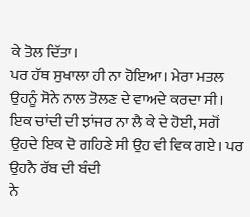ਕੇ ਤੋਲ ਦਿੱਤਾ।
ਪਰ ਹੱਥ ਸੁਖਾਲਾ ਹੀ ਨਾ ਹੋਇਆ। ਮੇਰਾ ਮਤਲ ਉਹਨੂੰ ਸੋਨੇ ਨਾਲ ਤੋਲਣ ਦੇ ਵਾਅਦੇ ਕਰਦਾ ਸੀ। ਇਕ ਚਾਂਦੀ ਦੀ ਝਾਂਜਰ ਨਾ ਲੈ ਕੇ ਦੇ ਹੋਈ, ਸਗੋਂ ਉਹਦੇ ਇਕ ਦੋ ਗਹਿਣੇ ਸੀ ਉਹ ਵੀ ਵਿਕ ਗਏ। ਪਰ ਉਹਨੈ ਰੱਬ ਦੀ ਬੰਦੀ
ਨੇ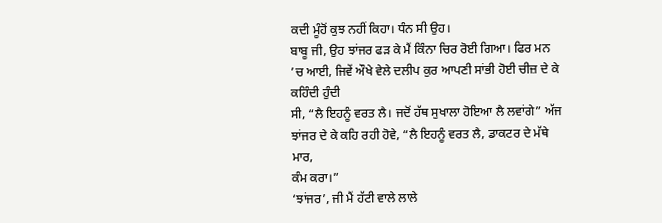ਕਦੀ ਮੂੰਹੋਂ ਕੁਝ ਨਹੀਂ ਕਿਹਾ। ਧੰਨ ਸੀ ਉਹ।
ਬਾਬੂ ਜੀ, ਉਹ ਝਾਂਜਰ ਫੜ ਕੇ ਮੈਂ ਕਿੰਨਾ ਚਿਰ ਰੋਈ ਗਿਆ। ਫਿਰ ਮਨ ’ਚ ਆਈ, ਜਿਵੇਂ ਔਖੇ ਵੇਲੇ ਦਲੀਪ ਕੁਰ ਆਪਣੀ ਸਾਂਭੀ ਹੋਈ ਚੀਜ਼ ਦੇ ਕੇ ਕਹਿੰਦੀ ਹੁੰਦੀ
ਸੀ, “ਲੈ ਇਹਨੂੰ ਵਰਤ ਲੈ। ਜਦੋਂ ਹੱਥ ਸੁਖਾਲਾ ਹੋਇਆ ਲੈ ਲਵਾਂਗੇ” ਅੱਜ ਝਾਂਜਰ ਦੇ ਕੇ ਕਹਿ ਰਹੀ ਹੋਵੇ, “ਲੈ ਇਹਨੂੰ ਵਰਤ ਲੈ, ਡਾਕਟਰ ਦੇ ਮੱਥੇ ਮਾਰ,
ਕੰਮ ਕਰਾ।”
‘ਝਾਂਜਰ’, ਜੀ ਮੈਂ ਹੱਟੀ ਵਾਲੇ ਲਾਲੇ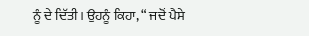ਨੂੰ ਦੇ ਦਿੱਤੀ। ਉਹਨੂੰ ਕਿਹਾ, “ ਜਦੋਂ ਪੈਸੇ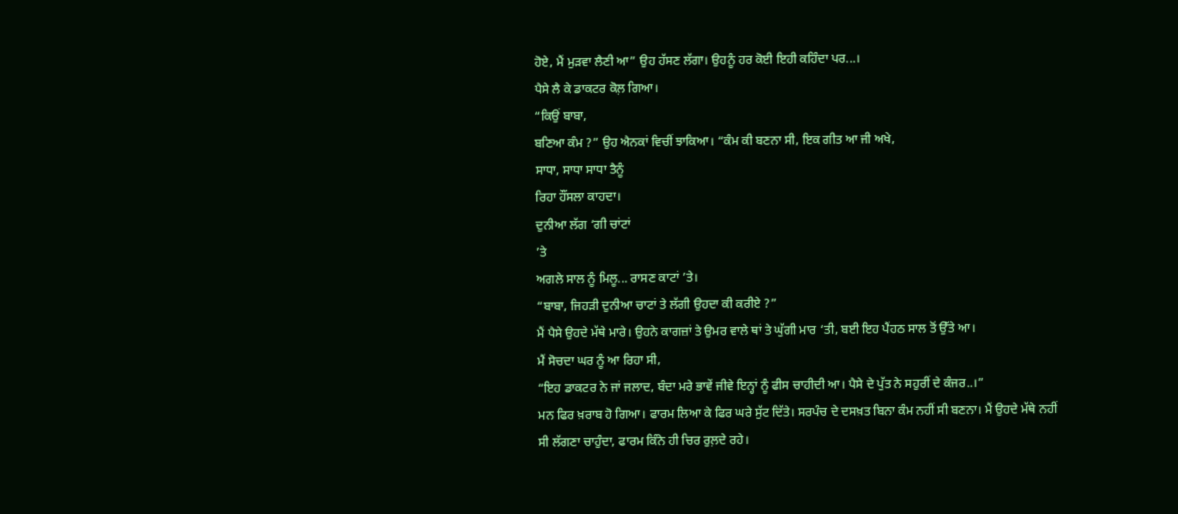ਹੋਏ, ਮੈਂ ਮੁੜਵਾ ਲੈਣੀ ਆ” ਉਹ ਹੱਸਣ ਲੱਗਾ। ਉਹਨੂੰ ਹਰ ਕੋਈ ਇਹੀ ਕਹਿੰਦਾ ਪਰ...।
ਪੈਸੇ ਲੈ ਕੇ ਡਾਕਟਰ ਕੋਲ਼ ਗਿਆ।
“ਕਿਉਂ ਬਾਬਾ,
ਬਣਿਆ ਕੰਮ ?” ਉਹ ਐਨਕਾਂ ਵਿਚੀਂ ਝਾਕਿਆ। “ਕੰਮ ਕੀ ਬਣਨਾ ਸੀ, ਇਕ ਗੀਤ ਆ ਜੀ ਅਖੇ,
ਸਾਧਾ, ਸਾਧਾ ਸਾਧਾ ਤੈਨੂੰ
ਰਿਹਾ ਹੌਂਸਲਾ ਕਾਹਦਾ।
ਦੁਨੀਆ ਲੱਗ ‘ਗੀ ਚਾਂਟਾਂ
’ਤੇ
ਅਗਲੇ ਸਾਲ ਨੂੰ ਮਿਲੂ... ਰਾਸਣ ਕਾਟਾਂ ’ਤੇ।
“ਬਾਬਾ, ਜਿਹੜੀ ਦੁਨੀਆ ਚਾਟਾਂ ਤੇ ਲੱਗੀ ਉਹਦਾ ਕੀ ਕਰੀਏ ?”
ਮੈਂ ਪੈਸੇ ਉਹਦੇ ਮੱਥੇ ਮਾਰੇ। ਉਹਨੇ ਕਾਗਜ਼ਾਂ ਤੇ ਉਮਰ ਵਾਲੇ ਥਾਂ ਤੇ ਘੁੱਗੀ ਮਾਰ ‘ਤੀ, ਬਈ ਇਹ ਪੈਂਹਠ ਸਾਲ ਤੋਂ ਉੱਤੇ ਆ।
ਮੈਂ ਸੋਚਦਾ ਘਰ ਨੂੰ ਆ ਰਿਹਾ ਸੀ,
“ਇਹ ਡਾਕਟਰ ਨੇ ਜਾਂ ਜਲਾਦ, ਬੰਦਾ ਮਰੇ ਭਾਵੇਂ ਜੀਵੇ ਇਨ੍ਹਾਂ ਨੂੰ ਫੀਸ ਚਾਹੀਦੀ ਆ। ਪੈਸੇ ਦੇ ਪੁੱਤ ਨੇ ਸਹੁਰੀਂ ਦੇ ਕੰਜਰ..।”
ਮਨ ਫਿਰ ਖ਼ਰਾਬ ਹੋ ਗਿਆ। ਫਾਰਮ ਲਿਆ ਕੇ ਫਿਰ ਘਰੇ ਸੁੱਟ ਦਿੱਤੇ। ਸਰਪੰਚ ਦੇ ਦਸਖ਼ਤ ਬਿਨਾ ਕੰਮ ਨਹੀਂ ਸੀ ਬਣਨਾ। ਮੈਂ ਉਹਦੇ ਮੱਥੇ ਨਹੀਂ
ਸੀ ਲੱਗਣਾ ਚਾਹੁੰਦਾ, ਫਾਰਮ ਕਿੰਨੇ ਹੀ ਚਿਰ ਰੁਲ਼ਦੇ ਰਹੇ।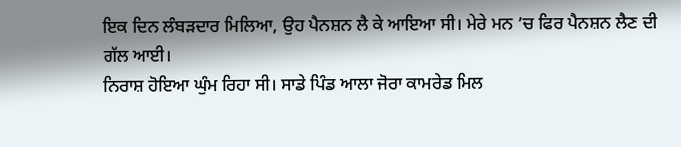ਇਕ ਦਿਨ ਲੰਬੜਦਾਰ ਮਿਲਿਆ, ਉਹ ਪੈਨਸ਼ਨ ਲੈ ਕੇ ਆਇਆ ਸੀ। ਮੇਰੇ ਮਨ ’ਚ ਫਿਰ ਪੈਨਸ਼ਨ ਲੈਣ ਦੀ
ਗੱਲ ਆਈ।
ਨਿਰਾਸ਼ ਹੋਇਆ ਘੁੰਮ ਰਿਹਾ ਸੀ। ਸਾਡੇ ਪਿੰਡ ਆਲਾ ਜੋਰਾ ਕਾਮਰੇਡ ਮਿਲ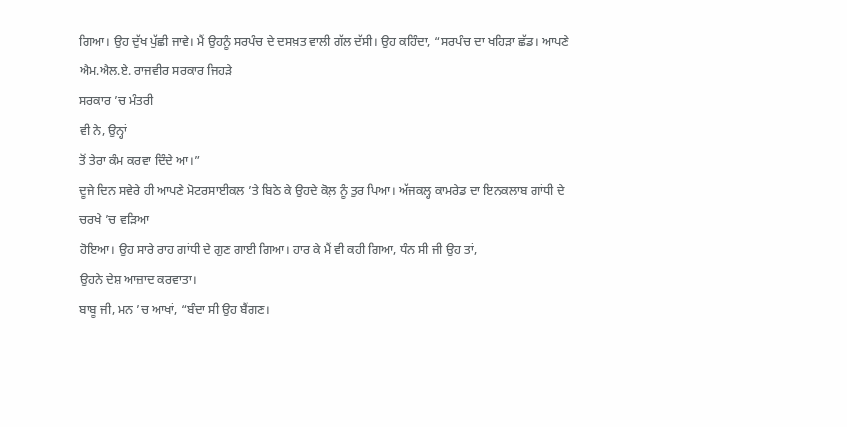ਗਿਆ। ਉਹ ਦੁੱਖ ਪੁੱਛੀ ਜਾਵੇ। ਮੈਂ ਉਹਨੂੰ ਸਰਪੰਚ ਦੇ ਦਸਖ਼ਤ ਵਾਲੀ ਗੱਲ ਦੱਸੀ। ਉਹ ਕਹਿੰਦਾ, “ਸਰਪੰਚ ਦਾ ਖਹਿੜਾ ਛੱਡ। ਆਪਣੇ ਐਮ.ਐਲ.ਏ. ਰਾਜਵੀਰ ਸਰਕਾਰ ਜਿਹੜੇ
ਸਰਕਾਰ ’ਚ ਮੰਤਰੀ
ਵੀ ਨੇ, ਉਨ੍ਹਾਂ
ਤੋਂ ਤੇਰਾ ਕੰਮ ਕਰਵਾ ਦਿੰਦੇ ਆ।”
ਦੂਜੇ ਦਿਨ ਸਵੇਰੇ ਹੀ ਆਪਣੇ ਮੋਟਰਸਾਈਕਲ ’ਤੇ ਬਿਠੇ ਕੇ ਉਹਦੇ ਕੋਲ਼ ਨੂੰ ਤੁਰ ਪਿਆ। ਅੱਜਕਲ੍ਹ ਕਾਮਰੇਡ ਦਾ ਇਨਕਲਾਬ ਗਾਂਧੀ ਦੇ
ਚਰਖੇ ’ਚ ਵੜਿਆ
ਹੋਇਆ। ਉਹ ਸਾਰੇ ਰਾਹ ਗਾਂਧੀ ਦੇ ਗੁਣ ਗਾਈ ਗਿਆ। ਹਾਰ ਕੇ ਮੈਂ ਵੀ ਕਹੀ ਗਿਆ, ਧੰਨ ਸੀ ਜੀ ਉਹ ਤਾਂ,
ਉਹਨੇ ਦੇਸ਼ ਆਜ਼ਾਦ ਕਰਵਾਤਾ।
ਬਾਬੂ ਜੀ, ਮਨ ’ਚ ਆਖਾਂ, “ਬੰਦਾ ਸੀ ਉਹ ਬੈਂਗਣ।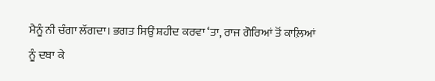ਮੈਨੂੰ ਨੀ ਚੰਗਾ ਲੱਗਦਾ। ਭਗਤ ਸਿਉਂ ਸ਼ਹੀਦ ਕਰਵਾ ‘ਤਾ, ਰਾਜ ਗੋਰਿਆਂ ਤੋਂ ਕਾਲ਼ਿਆਂ
ਨੂੰ ਦਬਾ ਕੇ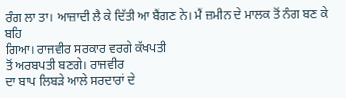ਰੰਗ ਲਾ ਤਾ। ਆਜ਼ਾਦੀ ਲੈ ਕੇ ਦਿੱਤੀ ਆ ਬੈਂਗਣ ਨੇ। ਮੈਂ ਜ਼ਮੀਨ ਦੇ ਮਾਲਕ ਤੋਂ ਨੰਗ ਬਣ ਕੇ ਬਹਿ
ਗਿਆ। ਰਾਜਵੀਰ ਸਰਕਾਰ ਵਰਗੇ ਕੱਖਪਤੀ
ਤੋਂ ਅਰਬਪਤੀ ਬਣਗੇ। ਰਾਜਵੀਰ
ਦਾ ਬਾਪ ਲਿਬੜੇ ਆਲੇ ਸਰਦਾਰਾਂ ਦੇ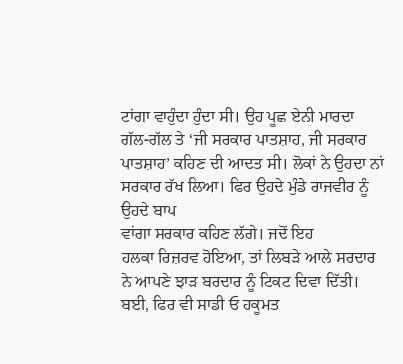ਟਾਂਗਾ ਵਾਹੁੰਦਾ ਹੁੰਦਾ ਸੀ। ਉਹ ਪੂਛ ਏਨੀ ਮਾਰਦਾ ਗੱਲ-ਗੱਲ ਤੇ ‘ਜੀ ਸਰਕਾਰ ਪਾਤਸ਼ਾਹ, ਜੀ ਸਰਕਾਰ ਪਾਤਸ਼ਾਹ’ ਕਹਿਣ ਦੀ ਆਦਤ ਸੀ। ਲੋਕਾਂ ਨੇ ਉਹਦਾ ਨਾਂ ਸਰਕਾਰ ਰੱਖ ਲਿਆ। ਫਿਰ ਉਹਦੇ ਮੁੰਡੇ ਰਾਜਵੀਰ ਨੂੰ ਉਹਦੇ ਬਾਪ
ਵਾਂਗਾ ਸਰਕਾਰ ਕਹਿਣ ਲੱਗੇ। ਜਦੋਂ ਇਹ
ਹਲਕਾ ਰਿਜ਼ਰਵ ਹੋਇਆ, ਤਾਂ ਲਿਬੜੇ ਆਲੇ ਸਰਦਾਰ ਨੇ ਆਪਣੇ ਝਾੜ ਬਰਦਾਰ ਨੂੰ ਟਿਕਟ ਦਿਵਾ ਦਿੱਤੀ। ਬਈ, ਫਿਰ ਵੀ ਸਾਡੀ ਓ ਹਕੂਮਤ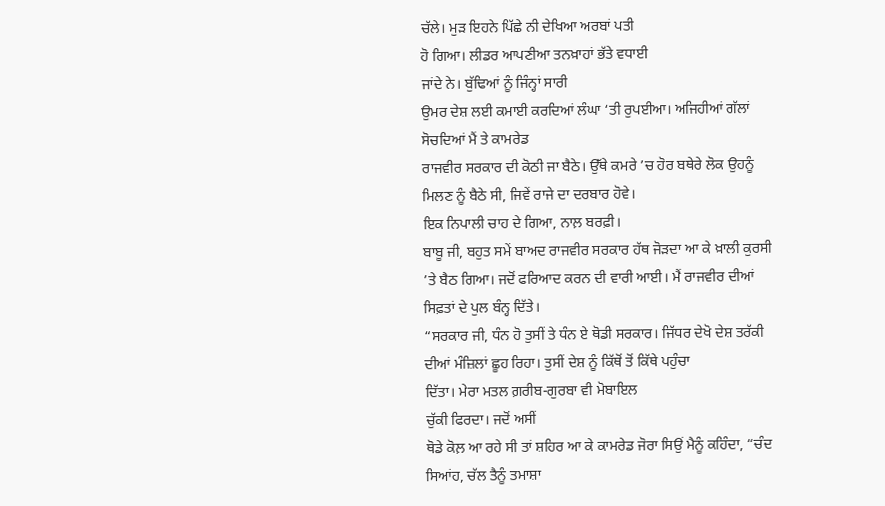ਚੱਲੇ। ਮੁੜ ਇਹਨੇ ਪਿੱਛੇ ਨੀ ਦੇਖਿਆ ਅਰਬਾਂ ਪਤੀ
ਹੋ ਗਿਆ। ਲੀਡਰ ਆਪਣੀਆ ਤਨਖ਼ਾਹਾਂ ਭੱਤੇ ਵਧਾਈ
ਜਾਂਦੇ ਨੇ। ਬੁੱਢਿਆਂ ਨੂੰ ਜਿੰਨ੍ਹਾਂ ਸਾਰੀ
ਉਮਰ ਦੇਸ਼ ਲਈ ਕਮਾਈ ਕਰਦਿਆਂ ਲੰਘਾ ‘ਤੀ ਰੁਪਈਆ। ਅਜਿਹੀਆਂ ਗੱਲਾਂ ਸੋਚਦਿਆਂ ਮੈਂ ਤੇ ਕਾਮਰੇਡ
ਰਾਜਵੀਰ ਸਰਕਾਰ ਦੀ ਕੋਠੀ ਜਾ ਬੈਠੇ। ਉੱਥੇ ਕਮਰੇ ’ਚ ਹੋਰ ਬਥੇਰੇ ਲੋਕ ਉਹਨੂੰ ਮਿਲਣ ਨੂੰ ਬੈਠੇ ਸੀ, ਜਿਵੇਂ ਰਾਜੇ ਦਾ ਦਰਬਾਰ ਹੋਵੇ।
ਇਕ ਨਿਪਾਲੀ ਚਾਹ ਦੇ ਗਿਆ, ਨਾਲ਼ ਬਰਫ਼ੀ।
ਬਾਬੂ ਜੀ, ਬਹੁਤ ਸਮੇਂ ਬਾਅਦ ਰਾਜਵੀਰ ਸਰਕਾਰ ਹੱਥ ਜੋੜਦਾ ਆ ਕੇ ਖ਼ਾਲੀ ਕੁਰਸੀ ’ਤੇ ਬੈਠ ਗਿਆ। ਜਦੋਂ ਫਰਿਆਦ ਕਰਨ ਦੀ ਵਾਰੀ ਆਈ। ਮੈਂ ਰਾਜਵੀਰ ਦੀਆਂ ਸਿਫ਼ਤਾਂ ਦੇ ਪੁਲ ਬੰਨ੍ਹ ਦਿੱਤੇ।
“ਸਰਕਾਰ ਜੀ, ਧੰਨ ਹੋ ਤੁਸੀਂ ਤੇ ਧੰਨ ਏ ਥੋਡੀ ਸਰਕਾਰ। ਜਿੱਧਰ ਦੇਖੋ ਦੇਸ਼ ਤਰੱਕੀ ਦੀਆਂ ਮੰਜ਼ਿਲਾਂ ਛੂਹ ਰਿਹਾ। ਤੁਸੀਂ ਦੇਸ਼ ਨੂੰ ਕਿੱਥੋਂ ਤੋਂ ਕਿੱਥੇ ਪਹੁੰਚਾ
ਦਿੱਤਾ। ਮੇਰਾ ਮਤਲ ਗ਼ਰੀਬ-ਗੁਰਬਾ ਵੀ ਮੋਬਾਇਲ
ਚੁੱਕੀ ਫਿਰਦਾ। ਜਦੋਂ ਅਸੀਂ
ਥੋਡੇ ਕੋਲ਼ ਆ ਰਹੇ ਸੀ ਤਾਂ ਸ਼ਹਿਰ ਆ ਕੇ ਕਾਮਰੇਡ ਜੋਰਾ ਸਿਉਂ ਮੈਨੂੰ ਕਹਿੰਦਾ, “ਚੰਦ ਸਿਆਂਹ, ਚੱਲ ਤੈਨੂੰ ਤਮਾਸ਼ਾ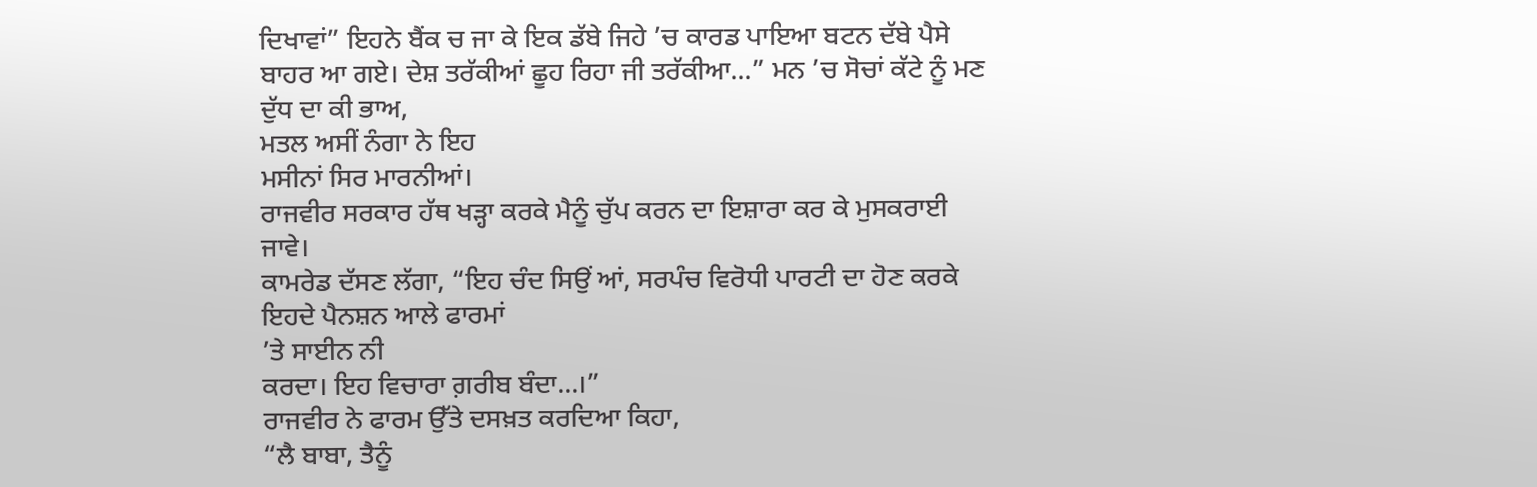ਦਿਖਾਵਾਂ” ਇਹਨੇ ਬੈਂਕ ਚ ਜਾ ਕੇ ਇਕ ਡੱਬੇ ਜਿਹੇ ’ਚ ਕਾਰਡ ਪਾਇਆ ਬਟਨ ਦੱਬੇ ਪੈਸੇ
ਬਾਹਰ ਆ ਗਏ। ਦੇਸ਼ ਤਰੱਕੀਆਂ ਛੂਹ ਰਿਹਾ ਜੀ ਤਰੱਕੀਆ...” ਮਨ ’ਚ ਸੋਚਾਂ ਕੱਟੇ ਨੂੰ ਮਣ ਦੁੱਧ ਦਾ ਕੀ ਭਾਅ,
ਮਤਲ ਅਸੀਂ ਨੰਗਾ ਨੇ ਇਹ
ਮਸੀਨਾਂ ਸਿਰ ਮਾਰਨੀਆਂ।
ਰਾਜਵੀਰ ਸਰਕਾਰ ਹੱਥ ਖੜ੍ਹਾ ਕਰਕੇ ਮੈਨੂੰ ਚੁੱਪ ਕਰਨ ਦਾ ਇਸ਼ਾਰਾ ਕਰ ਕੇ ਮੁਸਕਰਾਈ ਜਾਵੇ।
ਕਾਮਰੇਡ ਦੱਸਣ ਲੱਗਾ, “ਇਹ ਚੰਦ ਸਿਉਂ ਆਂ, ਸਰਪੰਚ ਵਿਰੋਧੀ ਪਾਰਟੀ ਦਾ ਹੋਣ ਕਰਕੇ ਇਹਦੇ ਪੈਨਸ਼ਨ ਆਲੇ ਫਾਰਮਾਂ
’ਤੇ ਸਾਈਨ ਨੀ
ਕਰਦਾ। ਇਹ ਵਿਚਾਰਾ ਗ਼ਰੀਬ ਬੰਦਾ...।”
ਰਾਜਵੀਰ ਨੇ ਫਾਰਮ ਉੱਤੇ ਦਸਖ਼ਤ ਕਰਦਿਆ ਕਿਹਾ,
“ਲੈ ਬਾਬਾ, ਤੈਨੂੰ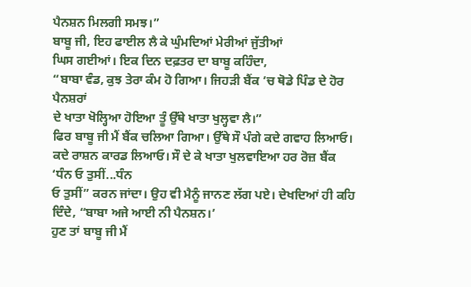ਪੈਨਸ਼ਨ ਮਿਲਗੀ ਸਮਝ।”
ਬਾਬੂ ਜੀ, ਇਹ ਫਾਈਲ ਲੈ ਕੇ ਘੁੰਮਦਿਆਂ ਮੇਰੀਆਂ ਜੁੱਤੀਆਂ
ਘਿਸ ਗਈਆਂ। ਇਕ ਦਿਨ ਦਫ਼ਤਰ ਦਾ ਬਾਬੂ ਕਹਿੰਦਾ,
“ਬਾਬਾ ਵੰਡ, ਕੁਝ ਤੇਰਾ ਕੰਮ ਹੋ ਗਿਆ। ਜਿਹੜੀ ਬੈਂਕ ’ਚ ਥੋਡੇ ਪਿੰਡ ਦੇ ਹੋਰ ਪੈਨਸ਼ਰਾਂ
ਦੇ ਖਾਤਾ ਖੋਲ੍ਹਿਆ ਹੋਇਆ ਤੂੰ ਉੱਥੇ ਖਾਤਾ ਖੁਲ੍ਹਵਾ ਲੈ।”
ਫਿਰ ਬਾਬੂ ਜੀ ਮੈਂ ਬੈਂਕ ਚਲਿਆ ਗਿਆ। ਉੱਥੇ ਸੌ ਪੰਗੇ ਕਦੇ ਗਵਾਹ ਲਿਆਓ। ਕਦੇ ਰਾਸ਼ਨ ਕਾਰਡ ਲਿਆਓ। ਸੌ ਦੇ ਕੇ ਖਾਤਾ ਖੁਲਵਾਇਆ ਹਰ ਰੋਜ਼ ਬੈਂਕ
‘ਧੰਨ ਓ ਤੁਸੀਂ...ਧੰਨ
ਓ ਤੁਸੀਂ” ਕਰਨ ਜਾਂਦਾ। ਉਹ ਵੀ ਮੈਨੂੰ ਜਾਨਣ ਲੱਗ ਪਏ। ਦੇਖਦਿਆਂ ਹੀ ਕਹਿ ਦਿੰਦੇ, “ਬਾਬਾ ਅਜੇ ਆਈ ਨੀ ਪੈਨਸ਼ਨ।’
ਹੁਣ ਤਾਂ ਬਾਬੂ ਜੀ ਮੈਂ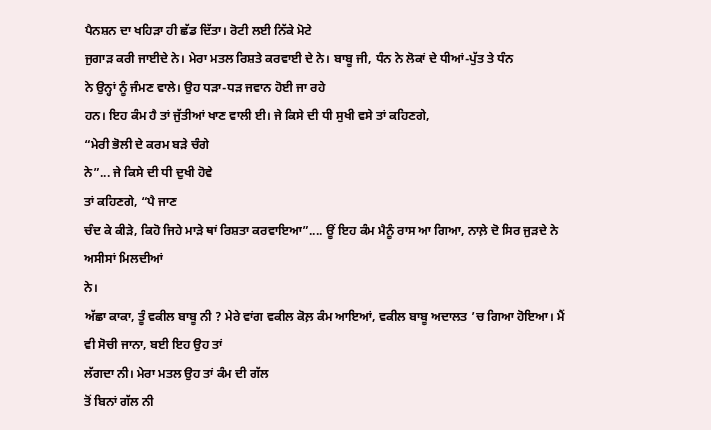ਪੈਨਸ਼ਨ ਦਾ ਖਹਿੜਾ ਹੀ ਛੱਡ ਦਿੱਤਾ। ਰੋਟੀ ਲਈ ਨਿੱਕੇ ਮੋਟੇ
ਜੁਗਾੜ ਕਰੀ ਜਾਈਦੇ ਨੇ। ਮੇਰਾ ਮਤਲ ਰਿਸ਼ਤੇ ਕਰਵਾਈ ਦੇ ਨੇ। ਬਾਬੂ ਜੀ, ਧੰਨ ਨੇ ਲੋਕਾਂ ਦੇ ਧੀਆਂ-ਪੁੱਤ ਤੇ ਧੰਨ
ਨੇ ਉਨ੍ਹਾਂ ਨੂੰ ਜੰਮਣ ਵਾਲੇ। ਉਹ ਧੜਾ-ਧੜ ਜਵਾਨ ਹੋਈ ਜਾ ਰਹੇ
ਹਨ। ਇਹ ਕੰਮ ਹੈ ਤਾਂ ਜੁੱਤੀਆਂ ਖਾਣ ਵਾਲੀ ਈ। ਜੇ ਕਿਸੇ ਦੀ ਧੀ ਸੁਖੀ ਵਸੇ ਤਾਂ ਕਹਿਣਗੇ,
“ਮੇਰੀ ਭੋਲੀ ਦੇ ਕਰਮ ਬੜੇ ਚੰਗੇ
ਨੇ”... ਜੇ ਕਿਸੇ ਦੀ ਧੀ ਦੁਖੀ ਹੋਵੇ
ਤਾਂ ਕਹਿਣਗੇ, “ਪੈ ਜਾਣ
ਚੰਦ ਕੇ ਕੀੜੇ, ਕਿਹੋ ਜਿਹੇ ਮਾੜੇ ਥਾਂ ਰਿਸ਼ਤਾ ਕਰਵਾਇਆ”.... ਊਂ ਇਹ ਕੰਮ ਮੈਨੂੰ ਰਾਸ ਆ ਗਿਆ, ਨਾਲ਼ੇ ਦੋ ਸਿਰ ਜੁੜਦੇ ਨੇ ਅਸੀਸਾਂ ਮਿਲਦੀਆਂ
ਨੇ।
ਅੱਛਾ ਕਾਕਾ, ਤੂੰ ਵਕੀਲ ਬਾਬੂ ਨੀ ? ਮੇਰੇ ਵਾਂਗ ਵਕੀਲ ਕੋਲ਼ ਕੰਮ ਆਇਆਂ, ਵਕੀਲ ਬਾਬੂ ਅਦਾਲਤ ’ਚ ਗਿਆ ਹੋਇਆ। ਮੈਂ ਵੀ ਸੋਚੀ ਜਾਨਾ, ਬਈ ਇਹ ਉਹ ਤਾਂ
ਲੱਗਦਾ ਨੀ। ਮੇਰਾ ਮਤਲ ਉਹ ਤਾਂ ਕੰਮ ਦੀ ਗੱਲ
ਤੋਂ ਬਿਨਾਂ ਗੱਲ ਨੀ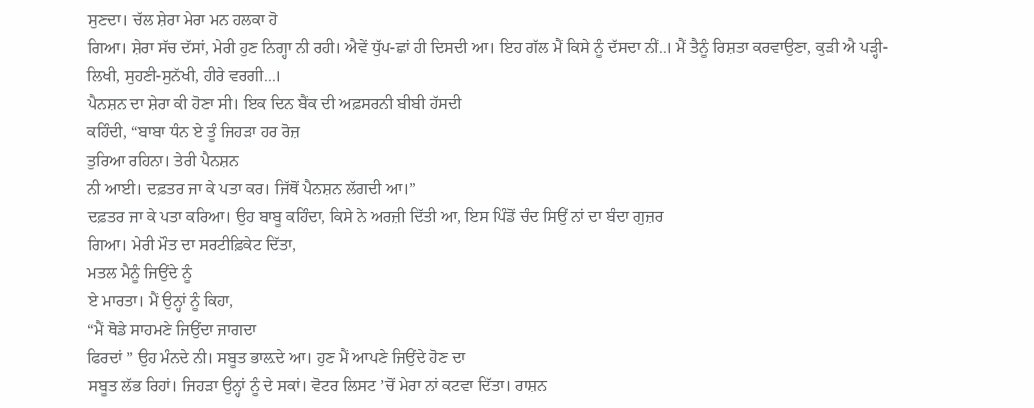ਸੁਣਦਾ। ਚੱਲ ਸ਼ੇਰਾ ਮੇਰਾ ਮਨ ਹਲਕਾ ਹੋ
ਗਿਆ। ਸ਼ੇਰਾ ਸੱਚ ਦੱਸਾਂ, ਮੇਰੀ ਹੁਣ ਨਿਗ੍ਹਾ ਨੀ ਰਹੀ। ਐਵੇਂ ਧੁੱਪ-ਛਾਂ ਹੀ ਦਿਸਦੀ ਆ। ਇਹ ਗੱਲ ਮੈਂ ਕਿਸੇ ਨੂੰ ਦੱਸਦਾ ਨੀਂ..। ਮੈਂ ਤੈਨੂੰ ਰਿਸ਼ਤਾ ਕਰਵਾਉਣਾ, ਕੁੜੀ ਐ ਪੜ੍ਹੀ-ਲਿਖੀ, ਸੁਹਣੀ-ਸੁਨੱਖੀ, ਹੀਰੇ ਵਰਗੀ...।
ਪੈਨਸ਼ਨ ਦਾ ਸ਼ੇਰਾ ਕੀ ਹੋਣਾ ਸੀ। ਇਕ ਦਿਨ ਬੈਂਕ ਦੀ ਅਫ਼ਸਰਨੀ ਬੀਬੀ ਹੱਸਦੀ
ਕਹਿੰਦੀ, “ਬਾਬਾ ਧੰਨ ਏ ਤੂੰ ਜਿਹੜਾ ਹਰ ਰੋਜ਼
ਤੁਰਿਆ ਰਹਿਨਾ। ਤੇਰੀ ਪੈਨਸ਼ਨ
ਨੀ ਆਈ। ਦਫ਼ਤਰ ਜਾ ਕੇ ਪਤਾ ਕਰ। ਜਿੱਥੋਂ ਪੈਨਸ਼ਨ ਲੱਗਦੀ ਆ।”
ਦਫ਼ਤਰ ਜਾ ਕੇ ਪਤਾ ਕਰਿਆ। ਉਹ ਬਾਬੂ ਕਹਿੰਦਾ, ਕਿਸੇ ਨੇ ਅਰਜ਼ੀ ਦਿੱਤੀ ਆ, ਇਸ ਪਿੰਡੋਂ ਚੰਦ ਸਿਉਂ ਨਾਂ ਦਾ ਬੰਦਾ ਗੁਜ਼ਰ
ਗਿਆ। ਮੇਰੀ ਮੌਤ ਦਾ ਸਰਟੀਫ਼ਿਕੇਟ ਦਿੱਤਾ,
ਮਤਲ ਮੈਨੂੰ ਜਿਉਂਦੇ ਨੂੰ
ਏ ਮਾਰਤਾ। ਮੈਂ ਉਨ੍ਹਾਂ ਨੂੰ ਕਿਹਾ,
“ਮੈਂ ਥੋਡੇ ਸਾਹਮਣੇ ਜਿਉਂਦਾ ਜਾਗਦਾ
ਫਿਰਦਾਂ ” ਉਹ ਮੰਨਦੇ ਨੀ। ਸਬੂਤ ਭਾਲ਼ਦੇ ਆ। ਹੁਣ ਮੈਂ ਆਪਣੇ ਜਿਉਂਦੇ ਹੋਣ ਦਾ
ਸਬੂਤ ਲੱਭ ਰਿਹਾਂ। ਜਿਹੜਾ ਉਨ੍ਹਾਂ ਨੂੰ ਦੇ ਸਕਾਂ। ਵੋਟਰ ਲਿਸਟ ’ਚੋਂ ਮੇਰਾ ਨਾਂ ਕਟਵਾ ਦਿੱਤਾ। ਰਾਸ਼ਨ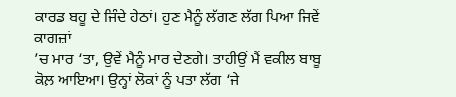ਕਾਰਡ ਬਹੂ ਦੇ ਜਿੰਦੇ ਹੇਠਾਂ। ਹੁਣ ਮੈਨੂੰ ਲੱਗਣ ਲੱਗ ਪਿਆ ਜਿਵੇਂ ਕਾਗਜ਼ਾਂ
’ਚ ਮਾਰ ‘ਤਾ, ਉਵੇਂ ਮੈਨੂੰ ਮਾਰ ਦੇਣਗੇ। ਤਾਹੀਉਂ ਮੈਂ ਵਕੀਲ ਬਾਬੂ ਕੋਲ਼ ਆਇਆ। ਉਨ੍ਹਾਂ ਲੋਕਾਂ ਨੂੰ ਪਤਾ ਲੱਗ ‘ਜੇ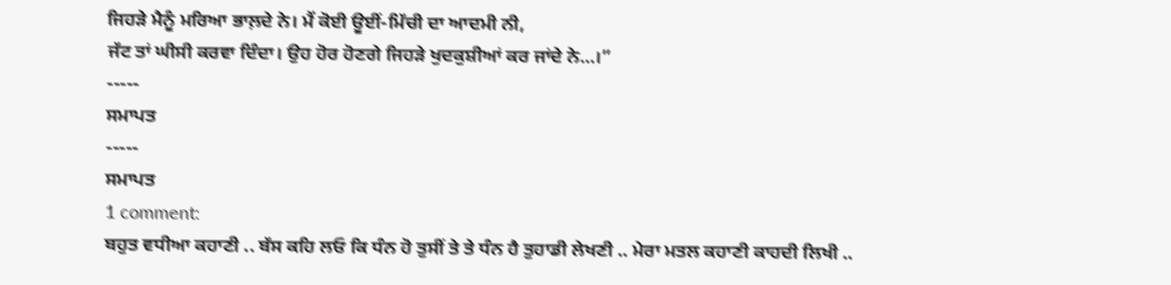ਜਿਹੜੇ ਮੈਨੂੰ ਮਰਿਆ ਭਾਲ਼ਦੇ ਨੇ। ਮੈਂ ਕੋਈ ਊਈਂ-ਮਿੱਚੀ ਦਾ ਆਦਮੀ ਨੀ,
ਜੱਟ ਤਾਂ ਘੀਸੀ ਕਰਵਾ ਦਿੰਦਾ। ਉਹ ਹੋਰ ਹੋਣਗੇ ਜਿਹੜੇ ਖੁਦਕੁਸ਼ੀਆਂ ਕਰ ਜਾਂਦੇ ਨੇ...।”
-----
ਸਮਾਪਤ
-----
ਸਮਾਪਤ
1 comment:
ਬਹੁਤ ਵਧੀਆ ਕਹਾਣੀ .. ਬੱਸ ਕਹਿ ਲਓ ਕਿ ਧੰਨ ਹੋ ਤੁਸੀਂ ਤੇ ਤੇ ਧੰਨ ਹੈ ਤੁਹਾਡੀ ਲੇਖਣੀ .. ਮੇਰਾ ਮਤਲ ਕਹਾਣੀ ਕਾਹਦੀ ਲਿਖੀ ..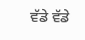ਵੱਡੇ ਵੱਡੇ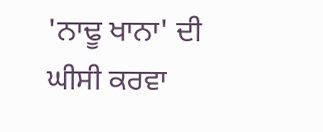'ਨਾਢੂ ਖਾਨਾ' ਦੀ ਘੀਸੀ ਕਰਵਾ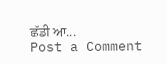ਛੱਡੀ ਆ...
Post a Comment